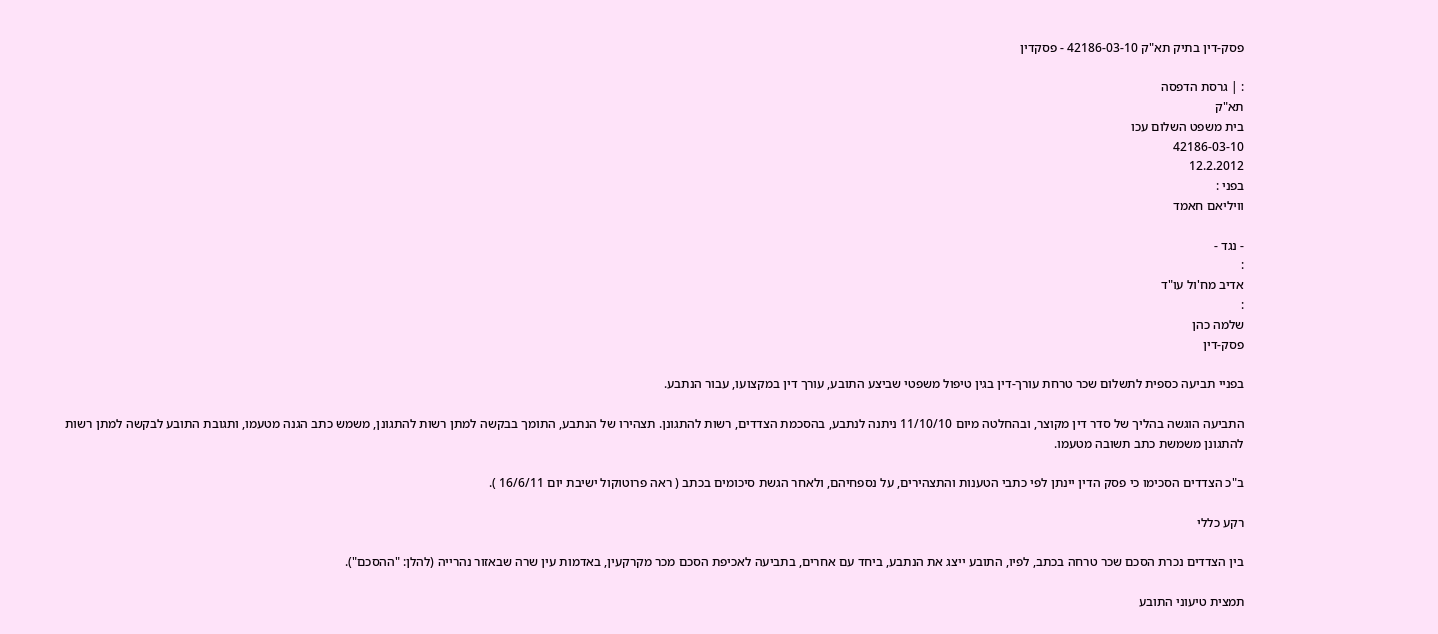פסק-דין בתיק תא"ק 42186-03-10 - פסקדין

: | גרסת הדפסה
תא"ק
בית משפט השלום עכו
42186-03-10
12.2.2012
בפני :
וויליאם חאמד

- נגד -
:
אדיב מח'ול עו"ד
:
שלמה כהן
פסק-דין

בפניי תביעה כספית לתשלום שכר טרחת עורך-דין בגין טיפול משפטי שביצע התובע, עורך דין במקצועו, עבור הנתבע.

התביעה הוגשה בהליך של סדר דין מקוצר, ובהחלטה מיום 11/10/10 ניתנה לנתבע, בהסכמת הצדדים, רשות להתגונן. תצהירו של הנתבע, התומך בבקשה למתן רשות להתגונן, משמש כתב הגנה מטעמו, ותגובת התובע לבקשה למתן רשות להתגונן משמשת כתב תשובה מטעמו.

ב"כ הצדדים הסכימו כי פסק הדין יינתן לפי כתבי הטענות והתצהירים, על נספחיהם, ולאחר הגשת סיכומים בכתב ( ראה פרוטוקול ישיבת יום 16/6/11 ).

רקע כללי

בין הצדדים נכרת הסכם שכר טרחה בכתב, לפיו, התובע ייצג את הנתבע, ביחד עם אחרים, בתביעה לאכיפת הסכם מכר מקרקעין, באדמות עין שרה שבאזור נהרייה (להלן: "ההסכם").

תמצית טיעוני התובע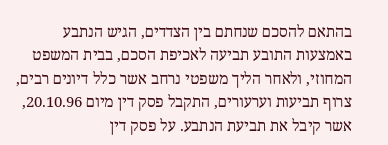בהתאם להסכם שנחתם בין הצדדים, הגיש הנתבע באמצעות התובע תביעה לאכיפת הסכם, בבית המשפט המחוזי, ולאחר הליך משפטי נרחב אשר כלל דיונים רבים, צרוף תביעות וערעורים, התקבל פסק דין מיום 20.10.96, אשר קיבל את תביעת הנתבע. על פסק דין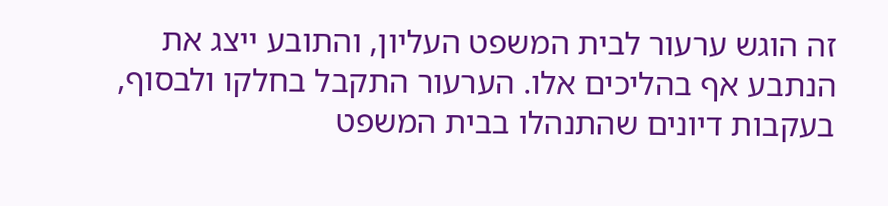זה הוגש ערעור לבית המשפט העליון, והתובע ייצג את הנתבע אף בהליכים אלו. הערעור התקבל בחלקו ולבסוף, בעקבות דיונים שהתנהלו בבית המשפט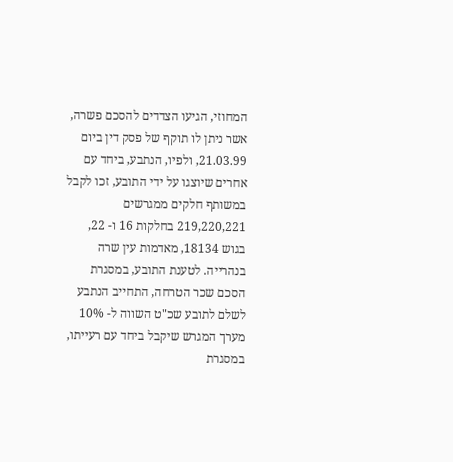המחוזי, הגיעו הצדדים להסכם פשרה, אשר ניתן לו תוקף של פסק דין ביום 21.03.99, ולפיו, הנתבע, ביחד עם אחרים שיוצגו על ידי התובע, זכו לקבל במשותף חלקים ממגרשים 219,220,221 בחלקות 16 ו- 22, בגוש 18134, מאדמות עין שרה בנהרייה. לטענת התובע, במסגרת הסכם שכר הטרחה, התחייב הנתבע לשלם לתובע שכ"ט השווה ל- 10% מערך המגרש שיקבל ביחד עם רעייתו, במסגרת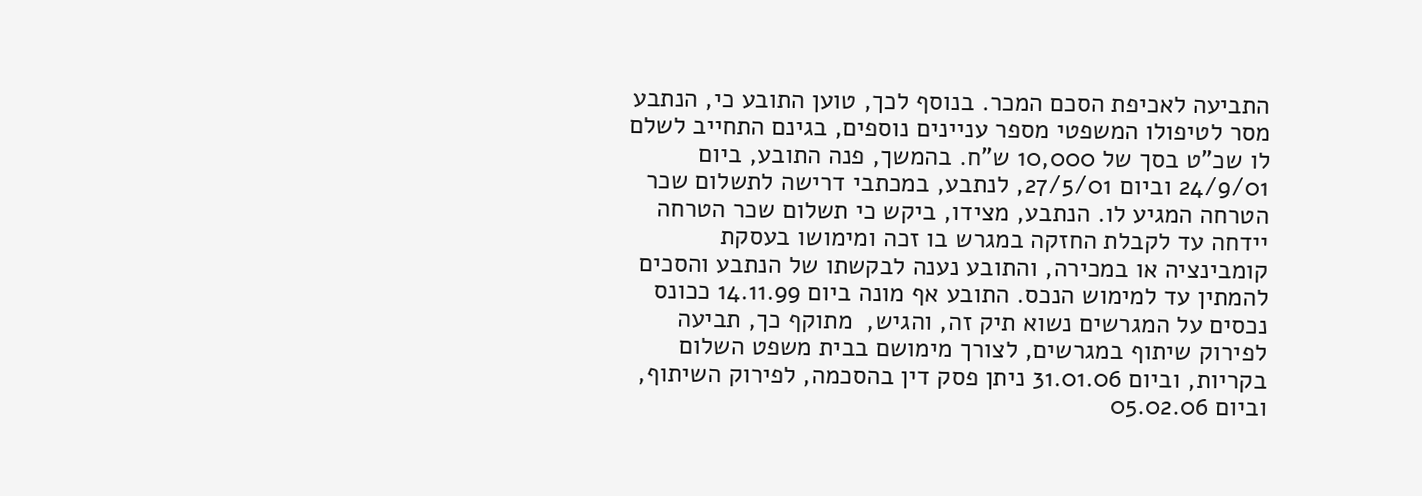התביעה לאכיפת הסכם המכר. בנוסף לכך, טוען התובע כי, הנתבע מסר לטיפולו המשפטי מספר עניינים נוספים, בגינם התחייב לשלם לו שכ"ט בסך של 10,000 ש"ח. בהמשך, פנה התובע, ביום 24/9/01 וביום 27/5/01, לנתבע, במכתבי דרישה לתשלום שכר הטרחה המגיע לו. הנתבע, מצידו, ביקש כי תשלום שכר הטרחה יידחה עד לקבלת החזקה במגרש בו זכה ומימושו בעסקת קומבינציה או במכירה, והתובע נענה לבקשתו של הנתבע והסכים להמתין עד למימוש הנכס. התובע אף מונה ביום 14.11.99 ככונס נכסים על המגרשים נשוא תיק זה, והגיש,  מתוקף כך, תביעה לפירוק שיתוף במגרשים, לצורך מימושם בבית משפט השלום בקריות, וביום 31.01.06 ניתן פסק דין בהסכמה, לפירוק השיתוף, וביום 05.02.06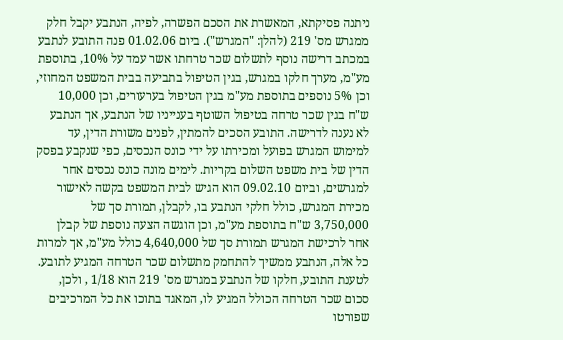ניתנה פסיקתא, המאשרת את הסכם הפשרה, לפיה, הנתבע יקבל חלק ממגרש מס' 219 (להלן: "המגרש"). ביום 01.02.06 פנה התובע לנתבע במכתב דרישה נוסף לתשלום שכר טרחתו אשר עמד על 10%, בתוספת מע"מ, מערך חלקו במגרש, בגין הטיפול בתביעה בבית המשפט המחוזי, וכן 5% נוספים בתוספת מע"מ בגין הטיפול בערעורים, וכן 10,000 ש"ח בגין שכר טרחה בטיפול השוטף בענייניו של הנתבע, אך הנתבע לא נענה לדרישה. התובע הסכים להמתין, לפנים משורת הדין, עד למימוש המגרש בפועל ומכירתו על ידי כונס הנכסים, כפי שנקבע בפסק הדין של בית משפט השלום בקריות. לימים מונה כונס נכסים אחר למגרשים, וביום 09.02.10 הוא הגיש לבית המשפט בקשה לאישור מכירת המגרש, כולל חלקי הנתבע בו, לקבלן, תמורת סך של 3,750,000 ש"ח בתוספת מע"מ, וכן הוגשה הצעה נוספת של קבלן אחר לרכישת המגרש תמורת סך של 4,640,000 כולל מע"מ, אך למרות כל אלה, הנתבע ממשיך להתחמק מתשלום שכר הטרחה המגיע לתובע. לטענת התובע, חלקו של הנתבע במגרש מס' 219 הוא 1/18 , ולכן, סכום שכר הטרחה הכולל המגיע לו, המאגד בתוכו את כל המרכיבים שפורטו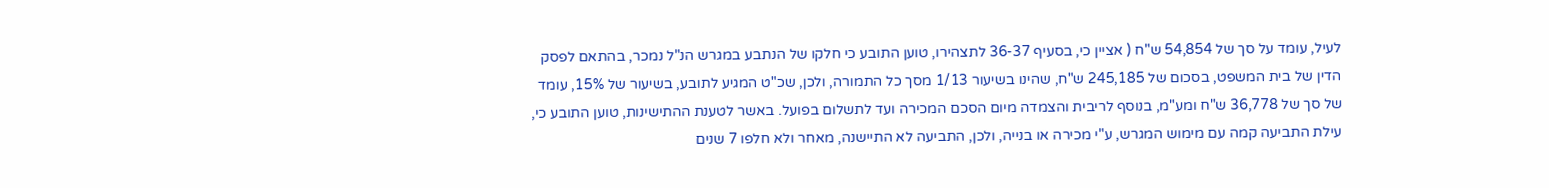לעיל, עומד על סך של 54,854 ש"ח ( אציין כי, בסעיף 36-37 לתצהירו, טוען התובע כי חלקו של הנתבע במגרש הנ"ל נמכר, בהתאם לפסק הדין של בית המשפט, בסכום של 245,185 ש"ח, שהינו בשיעור 1/13 מסך כל התמורה, ולכן, שכ"ט המגיע לתובע, בשיעור של 15%, עומד של סך של 36,778 ש"ח ומע"מ, בנוסף לריבית והצמדה מיום הסכם המכירה ועד לתשלום בפועל. באשר לטענת ההתישינות, טוען התובע כי, עילת התביעה קמה עם מימוש המגרש, ע"י מכירה או בנייה, ולכן, התביעה לא התיישנה, מאחר ולא חלפו 7 שנים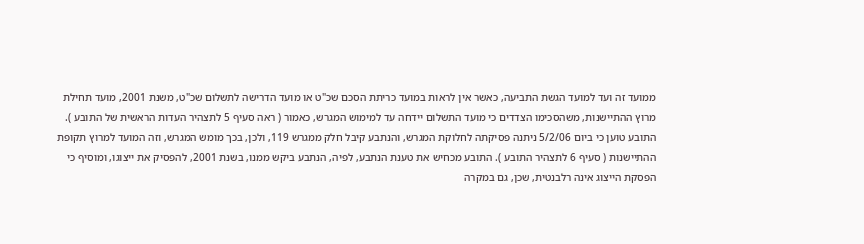ממועד זה ועד למועד הגשת התביעה, כאשר אין לראות במועד כריתת הסכם שכ"ט או מועד הדרישה לתשלום שכ"ט, משנת 2001, מועד תחילת מרוץ ההתיישנות, משהסכימו הצדדים כי מועד התשלום יידחה עד למימוש המגרש, כאמור ( ראה סעיף 5 לתצהיר העדות הראשית של התובע ). התובע טוען כי ביום 5/2/06 ניתנה פסיקתה לחלוקת המגרש, והנתבע קיבל חלק ממגרש 119, ולכן, בכך מומש המגרש, וזה המועד למרוץ תקופת ההתיישנות ( סעיף 6 לתצהיר התובע ). התובע מכחיש את טענת הנתבע, לפיה, הנתבע ביקש ממנו, בשנת 2001, להפסיק את ייצוגו, ומוסיף כי הפסקת הייצוג אינה רלבנטית, שכן, גם במקרה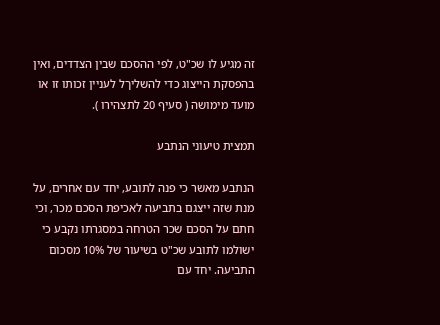זה מגיע לו שכ"ט, לפי ההסכם שבין הצדדים, ואין בהפסקת הייצוג כדי להשליךל לעניין זכותו זו או מועד מימושה ( סעיף 20 לתצהירו ).

תמצית טיעוני הנתבע

הנתבע מאשר כי פנה לתובע, יחד עם אחרים, על מנת שזה ייצגם בתביעה לאכיפת הסכם מכר, וכי חתם על הסכם שכר הטרחה במסגרתו נקבע כי ישולמו לתובע שכ"ט בשיעור של 10% מסכום התביעה. יחד עם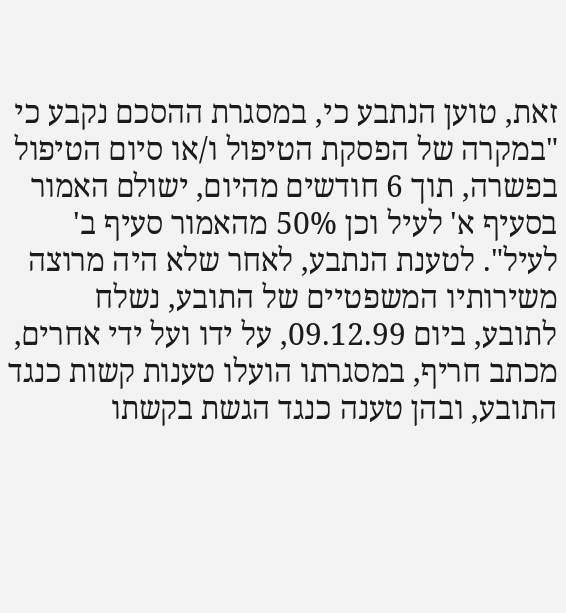זאת, טוען הנתבע כי, במסגרת ההסכם נקבע כי "במקרה של הפסקת הטיפול ו/או סיום הטיפול בפשרה, תוך 6 חודשים מהיום, ישולם האמור בסעיף א' לעיל וכן 50% מהאמור סעיף ב' לעיל". לטענת הנתבע, לאחר שלא היה מרוצה משירותיו המשפטיים של התובע, נשלח לתובע, ביום 09.12.99, על ידו ועל ידי אחרים, מכתב חריף, במסגרתו הועלו טענות קשות כנגד התובע, ובהן טענה כנגד הגשת בקשתו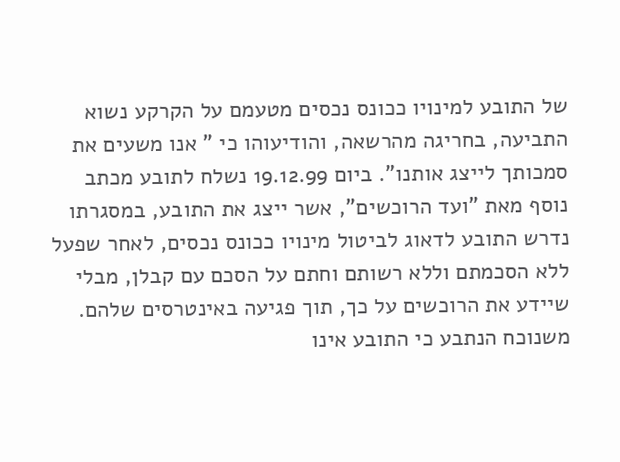של התובע למינויו ככונס נכסים מטעמם על הקרקע נשוא התביעה, בחריגה מהרשאה, והודיעוהו כי " אנו משעים את סמכותך לייצג אותנו". ביום 19.12.99 נשלח לתובע מכתב נוסף מאת "ועד הרוכשים", אשר ייצג את התובע, במסגרתו נדרש התובע לדאוג לביטול מינויו ככונס נכסים, לאחר שפעל ללא הסכמתם וללא רשותם וחתם על הסכם עם קבלן, מבלי שיידע את הרוכשים על כך, תוך פגיעה באינטרסים שלהם. משנוכח הנתבע כי התובע אינו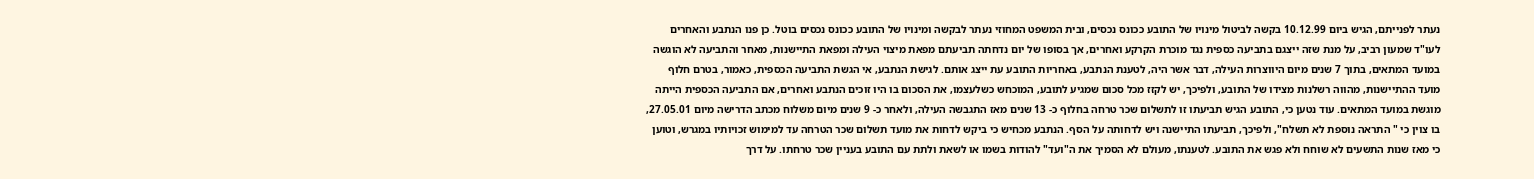נעתר לפנייתם, הגיש ביום 10.12.99 בקשה לביטול מינויו של התובע ככונס נכסים, ובית המשפט המחוזי נעתר לבקשה ומינויו של התובע ככונס נכסים בוטל. כן פנו הנתבע והאחרים לעו"ד שמעון רביב, על מנת שזה ייצגם בתביעה כספית נגד מוכרת הקרקע ואחרים, אך בסופו של יום נדחתה תביעתם מפאת מיצוי העילה ומפאת התיישנות, מאחר והתביעה לא הוגשה במועד המתאים, בתוך 7 שנים מיום היווצרות העילה, דבר אשר היה, לטענת הנתבע, באחריות התובע עת ייצג אותם. לגישת הנתבע, אי הגשת התביעה הכספית, כאמור, בטרם חלוף מועד ההתיישנות, מהווה רשלנות מצידו של התובע, ולפיכך, יש לקזז מכל סכום שמגיע לתובע, המוכחש כשלעצמו, את הסכום בו היו זוכים הנתבע ואחרים, אם התביעה הכספית הייתה מוגשת במועד המתאים. עוד נטען כי, התובע הגיש תביעתו זו לתשלום שכר טרחה בחלוף כ- 13 שנים מאז התגבשה העילה, ולאחר כ- 9 שנים מיום משלוח מכתב הדרישה מיום 27.05.01, בו צוין כי " התראה נוספת לא תשלח", ולפיכך, תביעתו התיישנה ויש לדחותה על הסף. הנתבע מכחיש כי ביקש לדחות את מועד תשלום שכר הטרחה עד למימוש זכויותיו במגרש, וטוען כי מאז שנות התשעים לא שוחח ולא פגש את התובע. לטענתו, מעולם לא הסמיך את ה"ועד" להודות בשמו או לשאת ולתת עם התובע בעניין שכר טרחתו. על דרך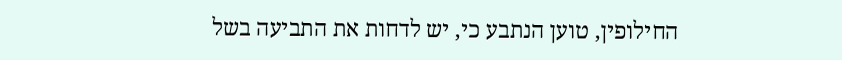החילופין, טוען הנתבע כי, יש לדחות את התביעה בשל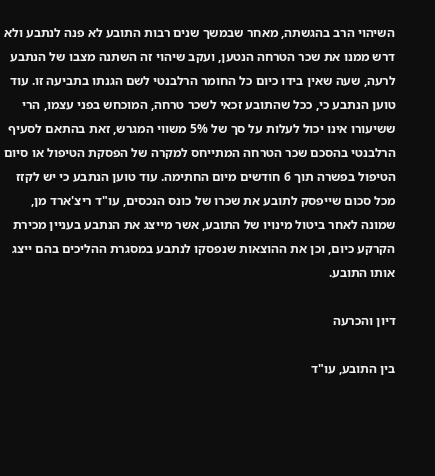השיהוי הרב בהגשתה, מאחר שבמשך שנים רבות התובע לא פנה לנתבע ולא דרש ממנו את שכר הטרחה הנטען, ועקב שיהוי זה השתנה מצבו של הנתבע לרעה, שעה שאין בידו כיום כל החומר הרלבנטי לשם הגנתו בתביעה זו. עוד טוען הנתבע כי, ככל שהתובע זכאי לשכר טרחה, המוכחש בפני עצמו, הרי ששיעורו אינו יכול לעלות על סך של 5% משווי המגרש, זאת בהתאם לסעיף הרלבנטי בהסכם שכר הטרחה המתייחס למקרה של הפסקת הטיפול או סיום הטיפול בפשרה תוך 6 חודשים מיום החתימה. עוד טוען הנתבע כי יש לקזז מכל סכום שייפסק לתובע את שכרו של כונס הנכסים, עו"ד ריצ'ארד מן, שמונה לאחר ביטול מינויו של התובע, אשר מייצג את הנתבע בעניין מכירת הקרקע כיום, וכן את ההוצאות שנפסקו לנתבע במסגרת ההליכים בהם ייצג אותו התובע.

דיון והכרעה

בין התובע, עו"ד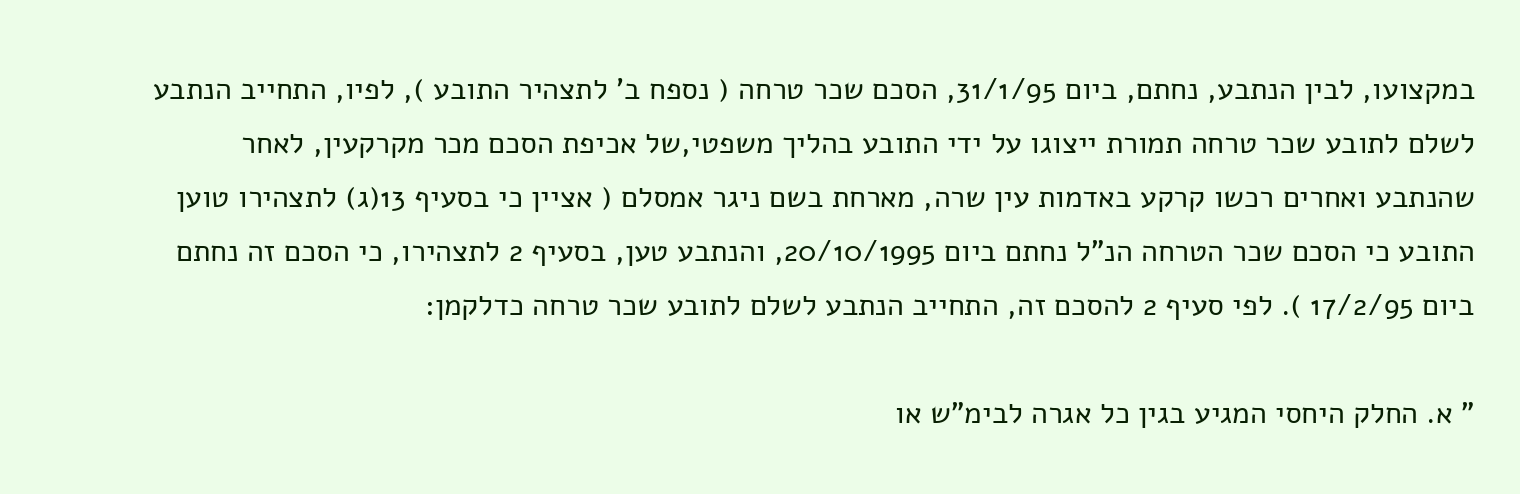במקצועו, לבין הנתבע, נחתם, ביום 31/1/95, הסכם שכר טרחה ( נספח ב' לתצהיר התובע ), לפיו, התחייב הנתבע לשלם לתובע שכר טרחה תמורת ייצוגו על ידי התובע בהליך משפטי,של אכיפת הסכם מכר מקרקעין, לאחר שהנתבע ואחרים רכשו קרקע באדמות עין שרה, מארחת בשם ניגר אמסלם ( אציין כי בסעיף 13(ג) לתצהירו טוען התובע כי הסכם שכר הטרחה הנ"ל נחתם ביום 20/10/1995, והנתבע טען, בסעיף 2 לתצהירו, כי הסכם זה נחתם ביום 17/2/95 ). לפי סעיף 2 להסכם זה, התחייב הנתבע לשלם לתובע שכר טרחה כדלקמן:

" א. החלק היחסי המגיע בגין כל אגרה לבימ"ש או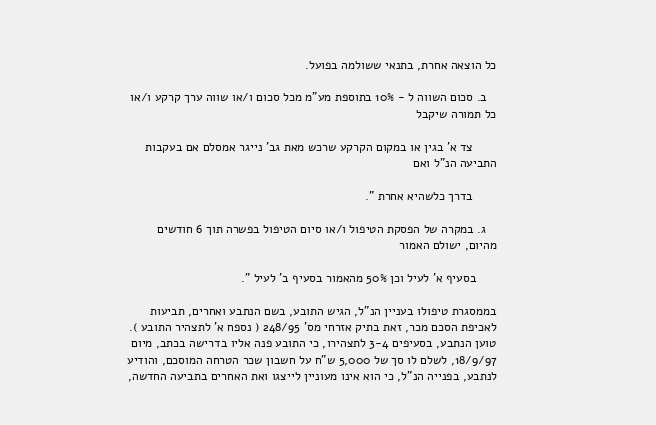כל הוצאה אחרת, בתנאי ששולמה בפועל.

   ב. סכום השווה ל - 10% בתוספת מע"מ מכל סכום ו/או שווה ערך קרקע ו/או כל תמורה שיקבל

       צד א' בגין או במקום הקרקע שרכש מאת גב' נייגר אמסלם אם בעקבות התביעה הנ"ל ואם

       בדרך כלשהיא אחרת ".

   ג. במקרה של הפסקת הטיפול ו/או סיום הטיפול בפשרה תוך 6 חודשים מהיום, ישולם האמור

      בסעיף א' לעיל וכן 50% מהאמור בסעיף ב' לעיל ".

בממסגרת טיפולו בעניין הנ"ל, הגיש התובע, בשם הנתבע ואחרים, תביעות לאכיפת הסכם מכר, זאת בתיק אזרחי מס' 248/95 ( נספח א' לתצהיר התובע ). טוען הנתבע, בסעיפים 3-4 לתצהירו, כי התובע פנה אליו בדרישה בכתב, מיום 18/9/97, לשלם לו סך של 5,000 ש"ח על חשבון שכר הטרחה המוסכם, והודיע לנתבע, בפנייה הנ"ל, כי הוא אינו מעוניין לייצגו ואת האחרים בתביעה החדשה,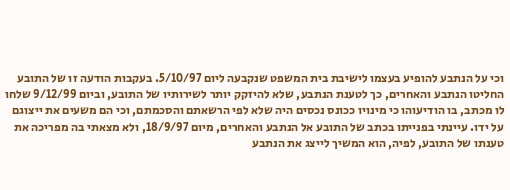וכי על הנתבע להופיע בעצמו לישיבת בית המשפט שנקבעה ליום 5/10/97. בעקבות הודעה זו של התובע החליטו הנתבע והאחרים, כך לטענת הנתבע, שלא להיזקק יותר לשירותיו של התובע, וביום 9/12/99 שלחו לו מכתב, בו הודיעוהו כי מינויו ככונס נכסים היה שלא לפי הרשאתם והסכמתם, וכי הם משעים את ייצוגם על ידו. עיינתי בפנייתו בכתב של התובע אל הנתבע והאחרים, מיום 18/9/97, ולא מצאתי בה מפריכה את טענתו של התובע, לפיה, הוא המשיך לייצג את הנתבע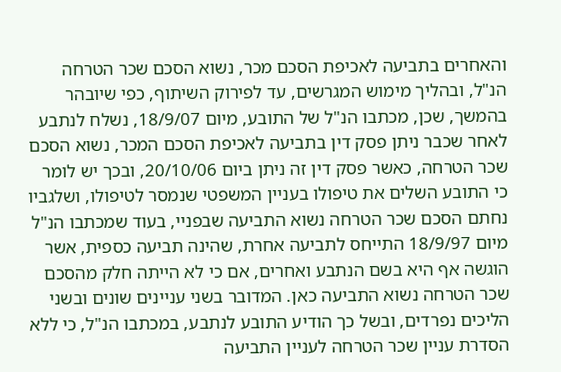והאחרים בתביעה לאכיפת הסכם מכר, נשוא הסכם שכר הטרחה הנ"ל, ובהליך מימוש המגרשים, עד לפירוק השיתוף, כפי שיובהר בהמשך, שכן, מכתבו הנ"ל של התובע, מיום 18/9/07, נשלח לנתבע  לאחר שכבר ניתן פסק דין בתביעה לאכיפת הסכם המכר, נשוא הסכם שכר הטרחה, כאשר פסק דין זה ניתן ביום 20/10/06, ובכך יש לומר כי התובע השלים את טיפולו בעניין המשפטי שנמסר לטיפולו, ושלגביו נחתם הסכם שכר הטרחה נשוא התביעה שבפניי, בעוד שמכתבו הנ"ל מיום 18/9/97 התייחס לתביעה אחרת, שהינה תביעה כספית, אשר הוגשה אף היא בשם הנתבע ואחרים, אם כי לא הייתה חלק מהסכם שכר הטרחה נשוא התביעה כאן. המדובר בשני עניינים שונים ובשני הליכים נפרדים, ובשל כך הודיע התובע לנתבע, במכתבו הנ"ל, כי ללא הסדרת עניין שכר הטרחה לעניין התביעה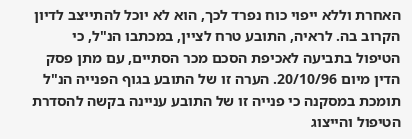האחרת וללא ייפוי כוח נפרד לכך, הוא לא יוכל להתייצב לדיון הקרוב בה. לראיה, התובע טרח לציין, במכתבו הנ"ל, כי הטיפול בתביעה לאכיפת הסכם מכר הסתיים, עם מתן פסק הדין מיום 20/10/96. הערה זו של התובע בגוף הפנייה הנ"ל תומכת במסקנה כי פנייה זו של התובע עניינה בקשה להסדרת הטיפול והייצוג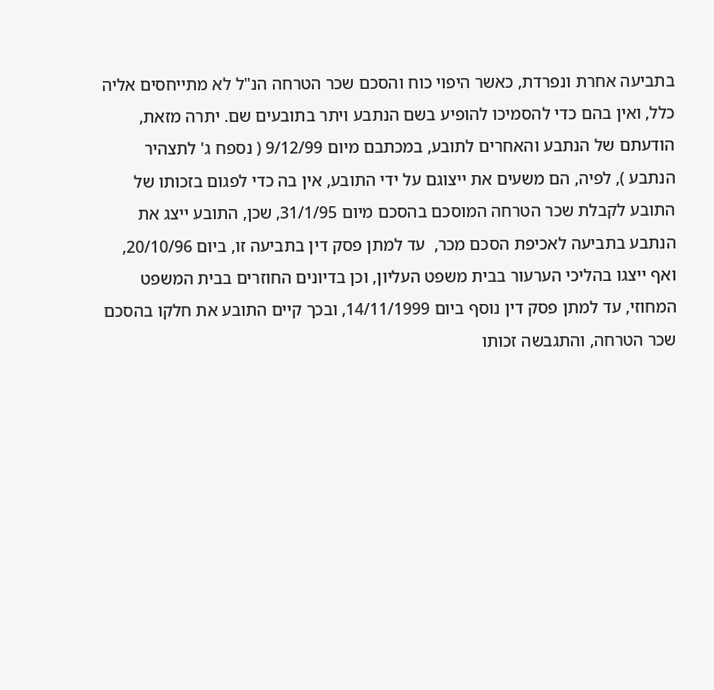בתביעה אחרת ונפרדת, כאשר היפוי כוח והסכם שכר הטרחה הנ"ל לא מתייחסים אליה כלל, ואין בהם כדי להסמיכו להופיע בשם הנתבע ויתר בתובעים שם. יתרה מזאת, הודעתם של הנתבע והאחרים לתובע, במכתבם מיום 9/12/99 ( נספח ג' לתצהיר הנתבע ), לפיה, הם משעים את ייצוגם על ידי התובע, אין בה כדי לפגום בזכותו של התובע לקבלת שכר הטרחה המוסכם בהסכם מיום 31/1/95, שכן, התובע ייצג את הנתבע בתביעה לאכיפת הסכם מכר,  עד למתן פסק דין בתביעה זו, ביום 20/10/96, ואף ייצגו בהליכי הערעור בבית משפט העליון, וכן בדיונים החוזרים בבית המשפט המחוזי, עד למתן פסק דין נוסף ביום 14/11/1999, ובכך קיים התובע את חלקו בהסכם שכר הטרחה, והתגבשה זכותו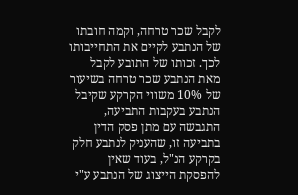לקבל שכר טרחה, וקמה חובתו של הנתבע לקיים את התחייבותו לכך. זכותו של התובע לקבל מאת הנתבע שכר טרחה בשיעור של 10% משווי הקרקע שקיבל הנתבע בעקבות התביעה, התגבשה עם מתן פסק הדין בתביעה זו, שהעניק לנתבע חלק בקרקע הנ"ל, בעוד שאין להפסקת הייצוג של הנתבע ע"י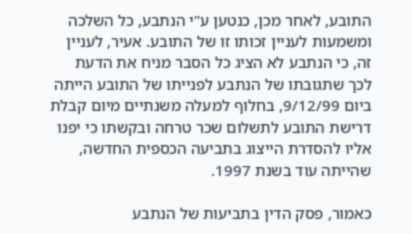התובע, לאחר מכן, כנטען ע"י הנתבע, כל השלכה ומשמעות לעניין זכותו זו של התובע. אעיר, לעניין זה, כי הנתבע לא הציג כל הסבר מניח את הדעת לכך שתגובתו של הנתבע לפנייתו של התובע הייתה ביום 9/12/99, בחלוף למעלה משנתיים מיום קבלת דרישת התובע לתשלום שכר טרחה ובקשתו כי יפנו אליו להסדרת הייצוג בתביעה הכספית החדשה, שהייתה עוד בשנת 1997.

כאמור, פסק הדין בתביעות של הנתבע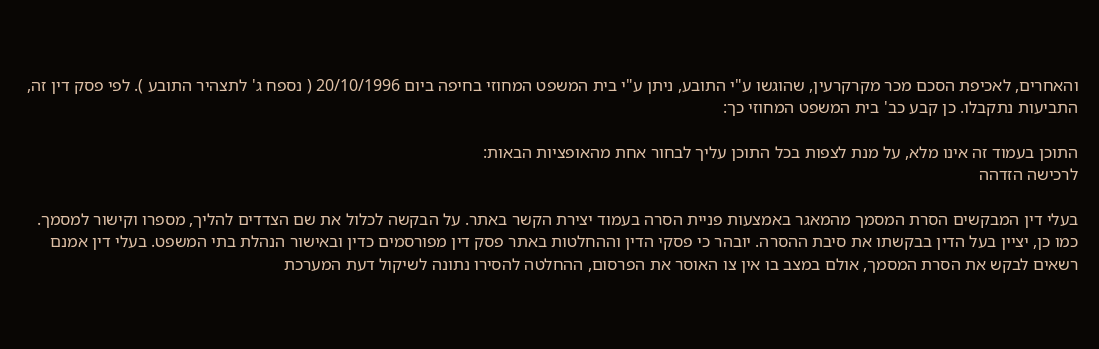והאחרים, לאכיפת הסכם מכר מקרקרעין, שהוגשו ע"י התובע, ניתן ע"י בית המשפט המחוזי בחיפה ביום 20/10/1996 ( נספח ג' לתצהיר התובע ). לפי פסק דין זה, התביעות נתקבלו. כן קבע כב' בית המשפט המחוזי כך:

התוכן בעמוד זה אינו מלא, על מנת לצפות בכל התוכן עליך לבחור אחת מהאופציות הבאות:
לרכישה הזדהה

בעלי דין המבקשים הסרת המסמך מהמאגר באמצעות פניית הסרה בעמוד יצירת הקשר באתר. על הבקשה לכלול את שם הצדדים להליך, מספרו וקישור למסמך. כמו כן, יציין בעל הדין בבקשתו את סיבת ההסרה. יובהר כי פסקי הדין וההחלטות באתר פסק דין מפורסמים כדין ובאישור הנהלת בתי המשפט. בעלי דין אמנם רשאים לבקש את הסרת המסמך, אולם במצב בו אין צו האוסר את הפרסום, ההחלטה להסירו נתונה לשיקול דעת המערכת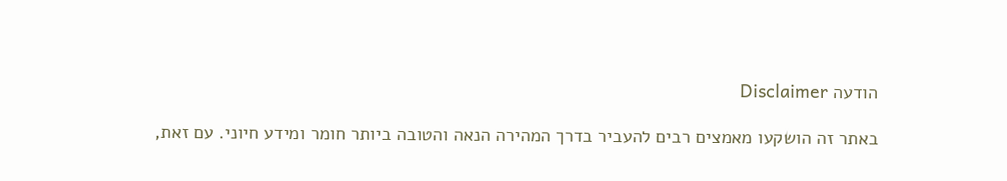הודעה Disclaimer

באתר זה הושקעו מאמצים רבים להעביר בדרך המהירה הנאה והטובה ביותר חומר ומידע חיוני. עם זאת,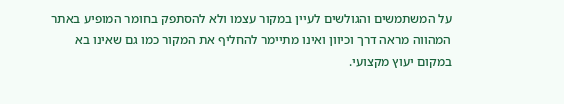על המשתמשים והגולשים לעיין במקור עצמו ולא להסתפק בחומר המופיע באתר המהווה מראה דרך וכיוון ואינו מתיימר להחליף את המקור כמו גם שאינו בא במקום יעוץ מקצועי.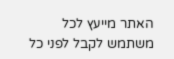האתר מייעץ לכל משתמש לקבל לפני כל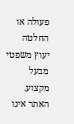פעולה או החלטה יעוץ משפטי מבעל מקצוע. האתר אינו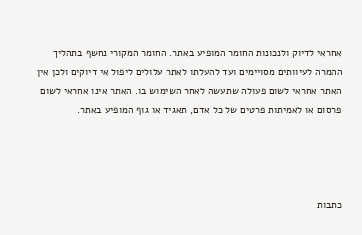אחראי לדיוק ולנכונות החומר המופיע באתר. החומר המקורי נחשף בתהליך ההמרה לעיוותים מסויימים ועד להעלתו לאתר עלולים ליפול אי דיוקים ולכן אין האתר אחראי לשום פעולה שתעשה לאחר השימוש בו. האתר אינו אחראי לשום פרסום או לאמיתות פרטים של כל אדם, תאגיד או גוף המופיע באתר.




כתבות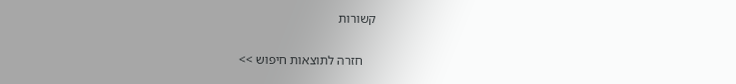קשורות

    חזרה לתוצאות חיפוש >>